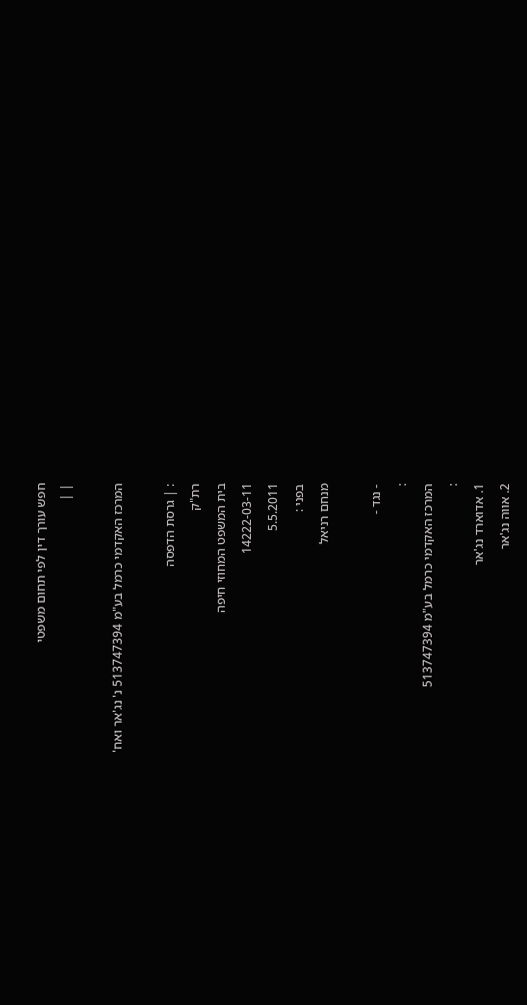חפש עורך דין לפי תחום משפטי
| |

המרכז האקדמי כרמל בע"מ 513747394 נ' נג'אר ואח'

: | גרסת הדפסה
רת"ק
בית המשפט המחוזי חיפה
14222-03-11
5.5.2011
בפני :
מנחם רניאל

- נגד -
:
המרכז האקדמי כרמל בע"מ 513747394
:
1. אדוארד נג'אר
2. אווה נג'אר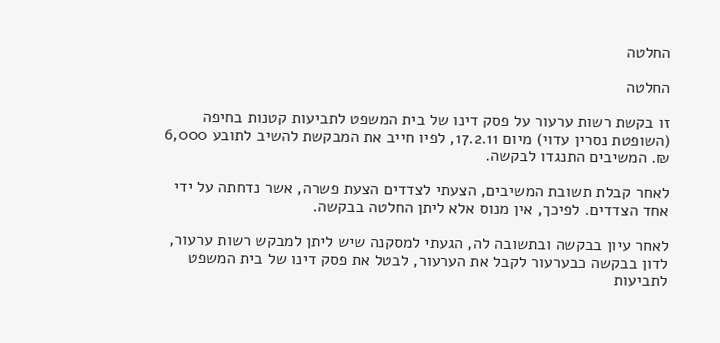החלטה

החלטה

זו בקשת רשות ערעור על פסק דינו של בית המשפט לתביעות קטנות בחיפה (השופטת נסרין עדוי) מיום 17.2.11, לפיו חייב את המבקשת להשיב לתובע 6,000 ₪. המשיבים התנגדו לבקשה.

לאחר קבלת תשובת המשיבים, הצעתי לצדדים הצעת פשרה, אשר נדחתה על ידי אחד הצדדים. לפיכך, אין מנוס אלא ליתן החלטה בבקשה.

לאחר עיון בבקשה ובתשובה לה, הגעתי למסקנה שיש ליתן למבקש רשות ערעור, לדון בבקשה כבערעור לקבל את הערעור, לבטל את פסק דינו של בית המשפט לתביעות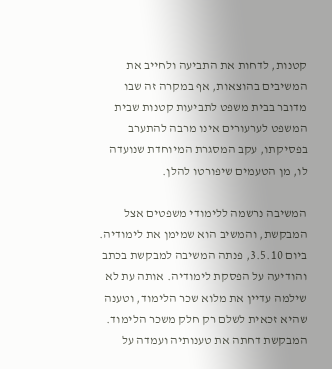קטנות, לדחות את התביעה ולחייב את המשיבים בהוצאות, אף במקרה זה שבו מדובר בבית משפט לתביעות קטנות שבית המשפט לערעורים אינו מרבה להתערב בפסיקתו, עקב המסגרת המיוחדת שנועדה לו, מן הטעמים שיפורטו להלן.

המשיבה נרשמה ללימודי משפטים אצל המבקשת, והמשיב הוא שמימן את לימודיה. ביום 3.5.10, פנתה המשיבה למבקשת בכתב והודיעה על הפסקת לימודיה. אותה עת לא שילמה עדיין את מלוא שכר הלימוד, וטענה שהיא זכאית לשלם רק חלק משכר הלימוד. המבקשת דחתה את טענותיה ועמדה על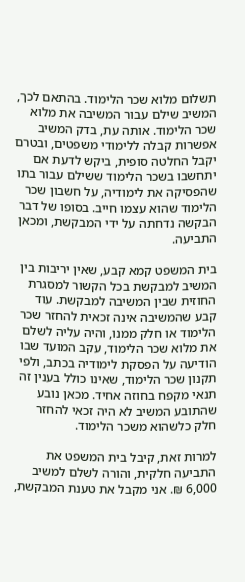תשלום מלוא שכר הלימוד. בהתאם לכך, המשיב שילם עבור המשיבה את מלוא שכר הלימוד. אותה עת, בדק המשיב אפשרות קבלה ללימודי משפטים, ובטרם יקבל החלטה סופית, ביקש לדעת אם יתחשבו בשכר הלימוד ששילם עבור בתו שהפסיקה את לימודיה, על חשבון שכר הלימוד שהוא עצמו חייב. בסופו של דבר הבקשה נדחתה על ידי המבקשת, ומכאן התביעה.

בית המשפט קמא קבע, שאין יריבות בין המשיב למבקשת בכל הקשור למסגרת החוזית שבין המשיבה למבקשת. עוד קבע שהמשיבה אינה זכאית להחזר שכר הלימוד או חלק ממנו, והיה עליה לשלם את מלוא שכר הלימוד, עקב המועד שבו הודיעה על הפסקת לימודיה בכתב, ולפי תקנון שכר הלימוד, שאינו כולל בענין זה תנאי מקפח בחוזה אחיד. מכאן נובע שהתובע המשיב לא היה זכאי להחזר חלק כלשהוא משכר הלימוד.

למרות זאת, קיבל בית המשפט את התביעה חלקית, והורה לשלם למשיב 6,000 ₪. אני מקבל את טענת המבקשת,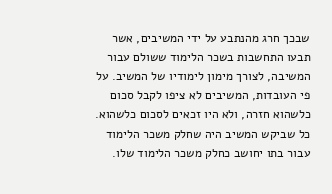שבכך חרג מהנתבע על ידי המשיבים, אשר תבעו התחשבות בשכר הלימוד ששולם עבור המשיבה, לצורך מימון לימודיו של המשיב. על פי העובדות, המשיבים לא ציפו לקבל סכום כלשהוא חזרה, ולא היו זכאים לסכום כלשהוא. כל שביקש המשיב היה שחלק משכר הלימוד עבור בתו יחושב כחלק משכר הלימוד שלו.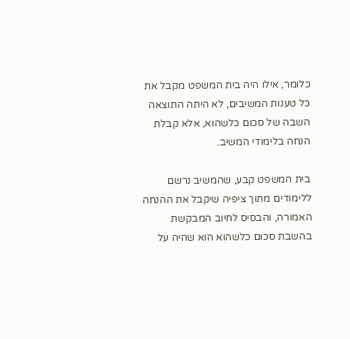כלומר, אילו היה בית המשפט מקבל את כל טענות המשיבים, לא היתה התוצאה השבה של סכום כלשהוא, אלא קבלת הנחה בלימודי המשיב.

בית המשפט קבע, שהמשיב נרשם ללימודים מתוך ציפיה שיקבל את ההנחה האמורה, והבסיס לחיוב המבקשת בהשבת סכום כלשהוא הוא שהיה על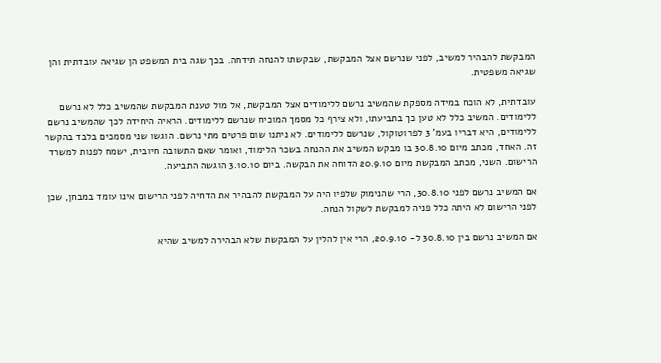המבקשת להבהיר למשיב, לפני שנרשם אצל המבקשת, שבקשתו להנחה תידחה. בכך שגה בית המשפט הן שגיאה עובדתית והן שגיאה משפטית.

עובדתית, לא הוכח במידה מספקת שהמשיב נרשם ללימודים אצל המבקשת, אל מול טענת המבקשת שהמשיב כלל לא נרשם ללימודים. המשיב כלל לא טען כך בתביעתו, ולא צירף כל מסמך המוכיח שנרשם ללימודים. הראיה היחידה לכך שהמשיב נרשם ללימודים, היא דבריו בעמ' 3 לפרוטוקול, שנרשם ללימודים. לא ניתנו שום פרטים מתי נרשם. הוגשו שני מסמכים בלבד בהקשר זה. האחד, מכתב מיום 30.8.10 בו מבקש המשיב את ההנחה בשכר הלימוד, ואומר שאם התשובה חיובית, ישמח לפנות למשרד הרישום. השני, מכתב המבקשת מיום 20.9.10 הדוחה את הבקשה. ביום 3.10.10 הוגשה התביעה.

אם המשיב נרשם לפני 30.8.10, הרי שהנימוק שלפיו היה על המבקשת להבהיר את הדחיה לפני הרישום אינו עומד במבחן, שכן לפני הרישום לא היתה כלל פניה למבקשת לשקול הנחה.

אם המשיב נרשם בין 30.8.10 ל- 20.9.10, הרי אין להלין על המבקשת שלא הבהירה למשיב שהיא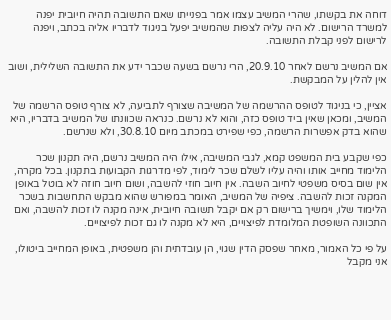דוחה את בקשתו, שהרי המשיב עצמו אמר בפנייתו שאם התשובה תהיה חיובית יפנה למשרד הרישום. לא היה עליה לצפות שהמשיב יפעל בניגוד לדבריו אליה בכתב, ויפנה לרישום לפני קבלת התשובה.

אם המשיב נרשם לאחר 20.9.10, הרי נרשם בשעה שכבר ידע את התשובה השלילית, ושוב אין להלין על המבקשת.

אציין, כי בניגוד לטופס ההרשמה של המשיבה שצורף לתביעה, לא צורף טופס הרשמה של המשיב, ומכאן שאין ביד טופס כזה, והוא לא נרשם. כנראה שכוונתו של המשיב בדבריו, היא שהוא בדק אפשרות הרשמה, כפי שפירט במכתב מיום 30.8.10, ולא שנרשם.

כפי שקבע בית המשפט קמא, לגבי המשיבה, אילו היה המשיב נרשם, היה תקנון שכר הלימוד מחייב אותו והיה עליו לשלם שכר לימוד, לפי מדרגות הקבועות בתקנון. בכל מקרה, אין שום בסיס משפטי לחיוב השבה. אין חיוב חוזי להשבה, ושום חיוב חוזה לא בוטל באופן המקנה זכות להשבה. ציפיה של המשיב, האומר במפורש שהוא מבקש התחשבות בשכר הלימוד שלו, וימשיך ברישום רק אם יקבל תשובה חיובית, אינה מקנה לו זכות להשבה, ואם התכוונה השופטת המלומדת לפיצויים, היא לא מקנה לו גם זכות לפיצויים.

על פי כל האמור, מאחר שפסק הדין שגוי, הן עובדתית והן משפטית, באופן המחייב ביטולו, אני מקבל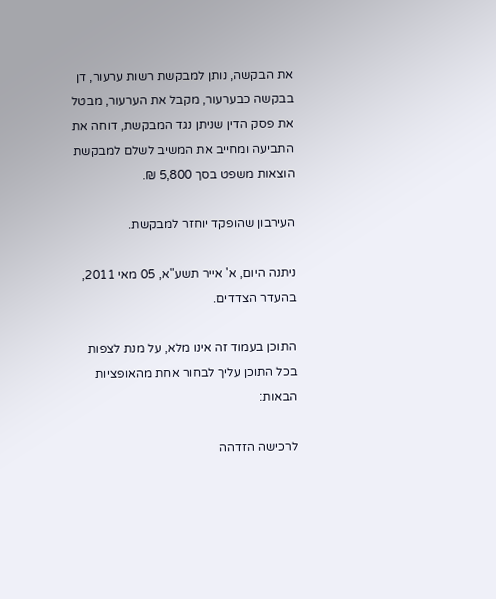את הבקשה, נותן למבקשת רשות ערעור, דן בבקשה כבערעור, מקבל את הערעור, מבטל את פסק הדין שניתן נגד המבקשת, דוחה את התביעה ומחייב את המשיב לשלם למבקשת הוצאות משפט בסך 5,800 ₪.

העירבון שהופקד יוחזר למבקשת.

ניתנה היום, א' אייר תשע"א, 05 מאי 2011, בהעדר הצדדים.

התוכן בעמוד זה אינו מלא, על מנת לצפות בכל התוכן עליך לבחור אחת מהאופציות הבאות:

לרכישה הזדהה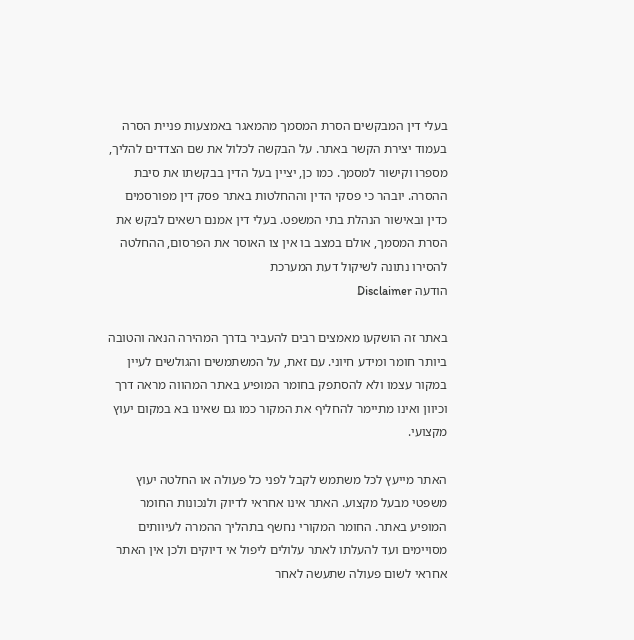בעלי דין המבקשים הסרת המסמך מהמאגר באמצעות פניית הסרה בעמוד יצירת הקשר באתר. על הבקשה לכלול את שם הצדדים להליך, מספרו וקישור למסמך. כמו כן, יציין בעל הדין בבקשתו את סיבת ההסרה. יובהר כי פסקי הדין וההחלטות באתר פסק דין מפורסמים כדין ובאישור הנהלת בתי המשפט. בעלי דין אמנם רשאים לבקש את הסרת המסמך, אולם במצב בו אין צו האוסר את הפרסום, ההחלטה להסירו נתונה לשיקול דעת המערכת
הודעה Disclaimer

באתר זה הושקעו מאמצים רבים להעביר בדרך המהירה הנאה והטובה ביותר חומר ומידע חיוני. עם זאת, על המשתמשים והגולשים לעיין במקור עצמו ולא להסתפק בחומר המופיע באתר המהווה מראה דרך וכיוון ואינו מתיימר להחליף את המקור כמו גם שאינו בא במקום יעוץ מקצועי.

האתר מייעץ לכל משתמש לקבל לפני כל פעולה או החלטה יעוץ משפטי מבעל מקצוע. האתר אינו אחראי לדיוק ולנכונות החומר המופיע באתר. החומר המקורי נחשף בתהליך ההמרה לעיוותים מסויימים ועד להעלתו לאתר עלולים ליפול אי דיוקים ולכן אין האתר אחראי לשום פעולה שתעשה לאחר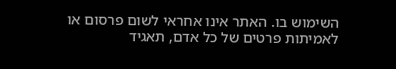השימוש בו. האתר אינו אחראי לשום פרסום או לאמיתות פרטים של כל אדם, תאגיד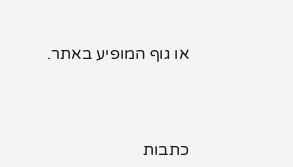או גוף המופיע באתר.




כתבות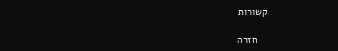קשורות

    חזרה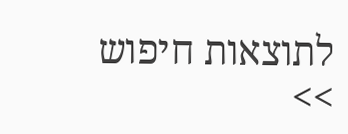לתוצאות חיפוש >>